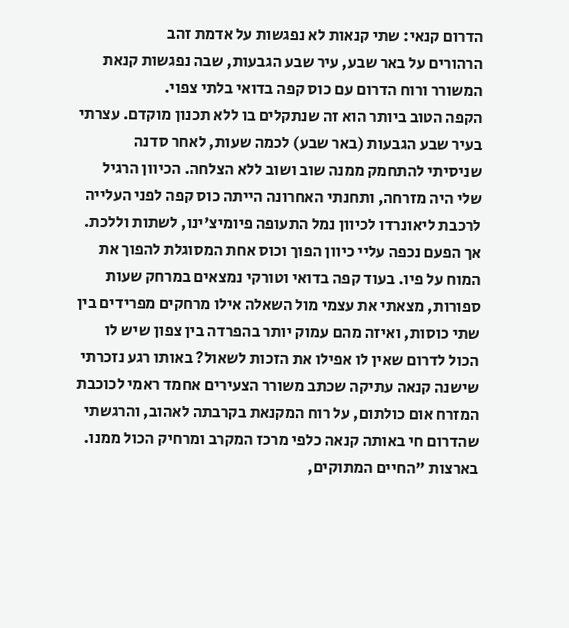הדרום קנאי: שתי קנאות לא נפגשות על אדמת זהב
הרהורים על באר שבע, עיר שבע הגבעות, שבה נפגשות קנאת המשורר ורוח הדרום עם כוס קפה בדואי בלתי צפוי.
הקפה הטוב ביותר הוא זה שנתקלים בו ללא תכנון מוקדם. עצרתי בעיר שבע הגבעות (באר שבע) לכמה שעות, לאחר סדנה שניסיתי להתחמק ממנה שוב ושוב ללא הצלחה. הכיוון הרגיל שלי היה מזרחה, ותחנתי האחרונה הייתה כוס קפה לפני העלייה לרכבת ליאונרדו לכיוון נמל התעופה פיומיצ'ינו, לשתות וללכת. אך הפעם נכפה עליי כיוון הפוך וכוס אחת המסוגלת להפוך את המוח על פיו. בעוד קפה בדואי וטורקי נמצאים במרחק שעות ספורות, מצאתי את עצמי מול השאלה אילו מרחקים מפרידים בין שתי כוסות, ואיזה מהם עמוק יותר בהפרדה בין צפון שיש לו הכול לדרום שאין לו אפילו את הזכות לשאול? באותו רגע נזכרתי שישנה קנאה עתיקה שכתב משורר הצעירים אחמד ראמי לכוכבת המזרח אום כולתום, על רוח המקנאת בקרבתה לאהוב, והרגשתי שהדרום חי באותה קנאה כלפי מרכז המקרב ומרחיק הכול ממנו. בארצות "החיים המתוקים,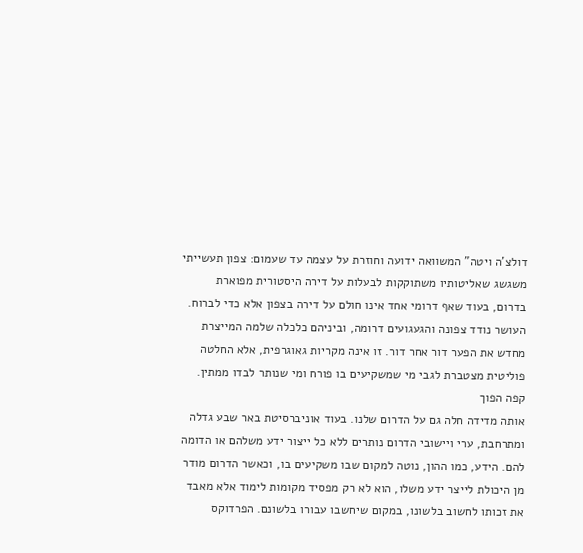דולצ'ה ויטה" המשוואה ידועה וחוזרת על עצמה עד שעמום: צפון תעשייתי משגשג שאליטותיו משתוקקות לבעלות על דירה היסטורית מפוארת בדרום, בעוד שאף דרומי אחד אינו חולם על דירה בצפון אלא כדי לברוח. העושר נודד צפונה והגעגועים דרומה, וביניהם כלכלה שלמה המייצרת מחדש את הפער דור אחר דור. זו אינה מקריות גאוגרפית, אלא החלטה פוליטית מצטברת לגבי מי שמשקיעים בו פורח ומי שנותר לבדו ממתין.
קפה הפוך
אותה מדידה חלה גם על הדרום שלנו. בעוד אוניברסיטת באר שבע גדלה ומתרחבת, ערי ויישובי הדרום נותרים ללא כל ייצור ידע משלהם או הדומה להם. הידע, כמו ההון, נוטה למקום שבו משקיעים בו, וכאשר הדרום מודר מן היכולת לייצר ידע משלו, הוא לא רק מפסיד מקומות לימוד אלא מאבד את זכותו לחשוב בלשונו, במקום שיחשבו עבורו בלשונם. הפרדוקס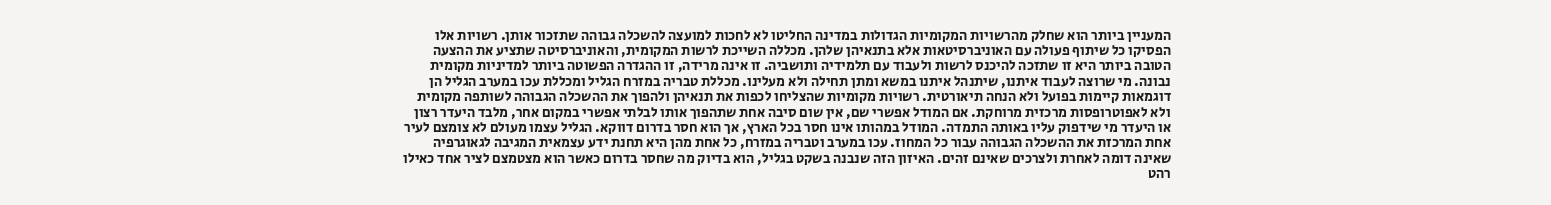המעניין ביותר הוא שחלק מהרשויות המקומיות הגדולות במדינה החליטו לא לחכות למועצה להשכלה גבוהה שתזכור אותן. רשויות אלו הפסיקו כל שיתוף פעולה עם האוניברסיטאות אלא בתנאיהן שלהן. מכללה השייכת לרשות המקומית, והאוניברסיטה שתציע את ההצעה הטובה ביותר היא זו שתזכה להיכנס לרשות ולעבוד עם תלמידיה ותושביה. זו אינה מרידה, זו ההגדרה הפשוטה ביותר למדיניות מקומית נבונה. מי שרוצה לעבוד איתנו, שיתנהל איתנו במשא ומתן תחילה ולא מעלינו. מכללת טבריה במזרח הגליל ומכללת עכו במערב הגליל הן דוגמאות קיימות בפועל ולא הנחה תיאורטית. רשויות מקומיות שהצליחו לכפות את תנאיהן ולהפוך את ההשכלה הגבוהה לשותפה מקומית ולא לאפוטרופסות מרכזית מרוחקת. אם המודל אפשרי שם, אין שום סיבה אחת שתהפוך אותו לבלתי אפשרי במקום אחר, מלבד היעדר רצון או היעדר מי שידפוק עליו באותה התמדה. המודל במהותו אינו חסר בכל הארץ, אך הוא חסר בדרום דווקא. הגליל עצמו מעולם לא צומצם לעיר אחת המרכזת את ההשכלה הגבוהה עבור כל המחוז. עכו במערב וטבריה במזרח, כל אחת מהן היא תחנת ידע עצמאית המגיבה לגאוגרפיה שאינה דומה לאחרת ולצרכים שאינם זהים. האיזון הזה שנבנה בשקט בגליל, הוא בדיוק מה שחסר בדרום כאשר הוא מצטמצם לציר אחד כאילו רהט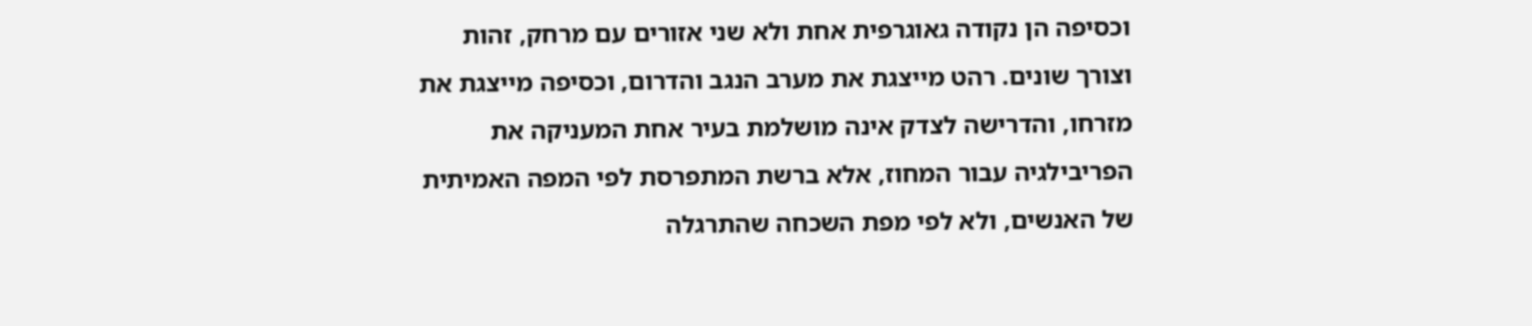וכסיפה הן נקודה גאוגרפית אחת ולא שני אזורים עם מרחק, זהות וצורך שונים. רהט מייצגת את מערב הנגב והדרום, וכסיפה מייצגת את מזרחו, והדרישה לצדק אינה מושלמת בעיר אחת המעניקה את הפריבילגיה עבור המחוז, אלא ברשת המתפרסת לפי המפה האמיתית של האנשים, ולא לפי מפת השכחה שהתרגלה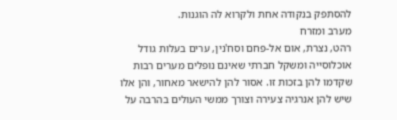להסתפק בנקודה אחת ולקרוא לה הוגנות.
מערב ומזרח
רהט, נצרת, אום אל-פחם וסח'נין, ערים בעלות גודל אוכלוסייה ומשקל חברתי שאינם נופלים מערים רבות שקדמו להן בזכות זו. אסור להן להישאר מאחור, והן אלו שיש להן אנרגיה צעירה וצורך ממשי העולים בהרבה על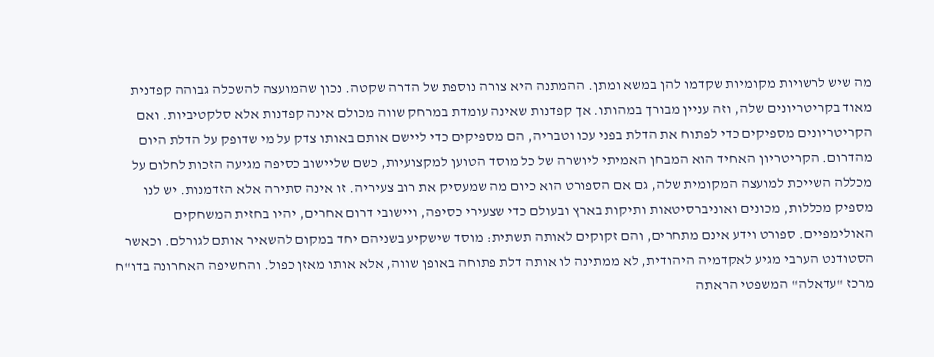מה שיש לרשויות מקומיות שקדמו להן במשא ומתן. ההמתנה היא צורה נוספת של הדרה שקטה. נכון שהמועצה להשכלה גבוהה קפדנית מאוד בקריטריונים שלה, וזה עניין מבורך במהותו. אך קפדנות שאינה עומדת במרחק שווה מכולם אינה קפדנות אלא סלקטיביות. ואם הקריטריונים מספיקים כדי לפתוח את הדלת בפני עכו וטבריה, הם מספיקים כדי ליישם אותם באותו צדק על מי שדופק על הדלת היום מהדרום. הקריטריון האחיד הוא המבחן האמיתי ליושרה של כל מוסד הטוען למקצועיות, כשם שליישוב כסיפה מגיעה הזכות לחלום על מכללה השייכת למועצה המקומית שלה, גם אם הספורט הוא כיום מה שמעסיק את רוב צעיריה. זו אינה סתירה אלא הזדמנות. יש לנו מספיק מכללות, מכונים ואוניברסיטאות ותיקות בארץ ובעולם כדי שצעירי כסיפה, ויישובי דרום אחרים, יהיו בחזית המשחקים האולימפיים. ספורט וידע אינם מתחרים, והם זקוקים לאותה תשתית: מוסד שישקיע בשניהם יחד במקום להשאיר אותם לגורלם. וכאשר הסטודנט הערבי מגיע לאקדמיה היהודית, לא ממתינה לו אותה דלת פתוחה באופן שווה, אלא אותו מאזן כפול. והחשיפה האחרונה בדו"ח מרכז "עדאלה" המשפטי הראתה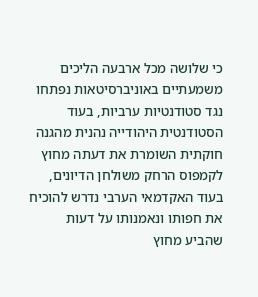כי שלושה מכל ארבעה הליכים משמעתיים באוניברסיטאות נפתחו נגד סטודנטיות ערביות, בעוד הסטודנטית היהודייה נהנית מהגנה חוקתית השומרת את דעתה מחוץ לקמפוס הרחק משולחן הדיונים, בעוד האקדמאי הערבי נדרש להוכיח את חפותו ונאמנותו על דעות שהביע מחוץ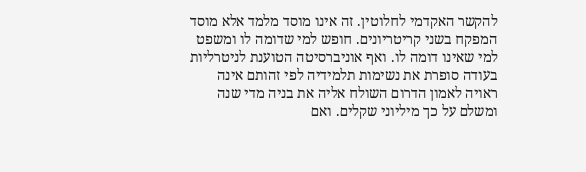להקשר האקדמי לחלוטין. זה אינו מוסד מלמד אלא מוסד המפקח בשני קריטריונים. חופש למי שדומה לו ומשפט למי שאינו דומה לו. ואף אוניברסיטה הטוענת לניטרליות בעודה סופרת את נשימות תלמידיה לפי זהותם אינה ראויה לאמון הדרום השולח אליה את בניה מדי שנה ומשלם על כך מיליוני שקלים. ואם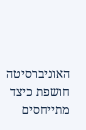האוניברסיטה חושפת כיצד מתייחסים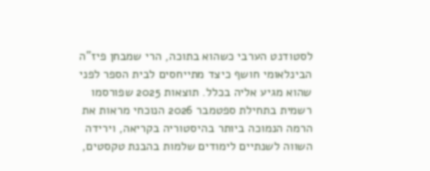לסטודנט הערבי כשהוא בתוכה, הרי שמבחן פיז"ה הבינלאומי חושף כיצד מתייחסים לבית הספר לפני שהוא מגיע אליה בכלל. תוצאות 2025 שפורסמו רשמית בתחילת ספטמבר 2026 הנוכחי מראות את הרמה הנמוכה ביותר בהיסטוריה בקריאה, וירידה השווה לשנתיים לימודים שלמות בהבנת טקסטים,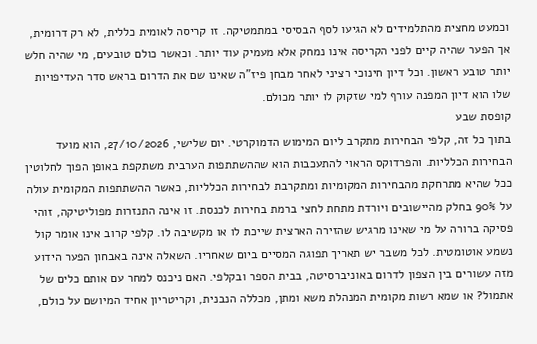וכמעט מחצית מהתלמידים לא הגיעו לסף הבסיסי במתמטיקה. זו קריסה לאומית כללית, לא רק דרומית, אך הפער שהיה קיים לפני הקריסה אינו נמחק אלא מעמיק עוד יותר. וכאשר כולם טובעים, מי שהיה חלש יותר טובע ראשון. וכל דיון חינוכי רציני לאחר מבחן פיז"ה שאינו שם את הדרום בראש סדר העדיפויות שלו הוא דיון המפנה עורף למי שזקוק לו יותר מכולם.
קופסת שבע
בתוך כל זה, קלפי הבחירות מתקרב ליום המימוש הדמוקרטי. יום שלישי, 27/10/2026, הוא מועד הבחירות הכלליות. והפרדוקס הראוי להתעכבות הוא שההשתתפות הערבית משתקפת באופן הפוך לחלוטין ככל שהיא מתרחקת מהבחירות המקומיות ומתקרבת לבחירות הכלליות, כאשר ההשתתפות המקומית עולה על 90% בחלק מהיישובים ויורדת מתחת לחצי ברמת בחירות לכנסת. זו אינה התנזרות מפוליטיקה, זוהי פסיקה ברורה על מי שאינו מרגיש שהזירה הארצית שייכת לו או מקשיבה לו. קלפי קרוב אינו אומר קול נשמע אוטומטית. לכל משבר יש תאריך תפוגה המסיים ביום שאחריו. השאלה אינה באבחון הפער הידוע מזה עשורים בין הצפון לדרום באוניברסיטה, בבית הספר ובקלפי. האם ניכנס למחר עם אותם כלים של אתמול? או שמא רשות מקומית המנהלת משא ומתן, מכללה הנבנית, וקריטריון אחיד המיושם על כולם,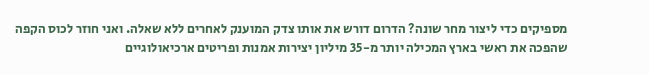מספיקים כדי ליצור מחר שונה? הדרום דורש את אותו צדק המוענק לאחרים ללא שאלה. ואני חוזר לכוס הקפה שהפכה את ראשי בארץ המכילה יותר מ-35 מיליון יצירות אמנות ופריטים ארכיאולוגיים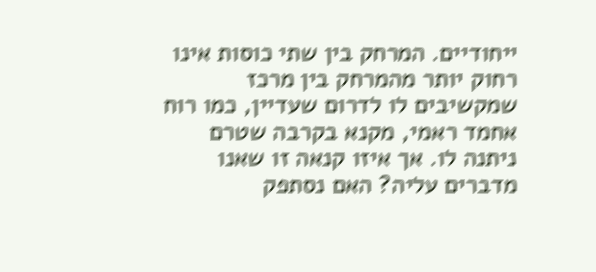ייחודיים. המרחק בין שתי כוסות אינו רחוק יותר מהמרחק בין מרכז שמקשיבים לו לדרום שעדיין, כמו רוח אחמד ראמי, מקנא בקרבה שטרם ניתנה לו. אך איזו קנאה זו שאנו מדברים עליה? האם נסתפק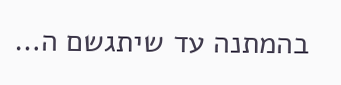בהמתנה עד שיתגשם ה…